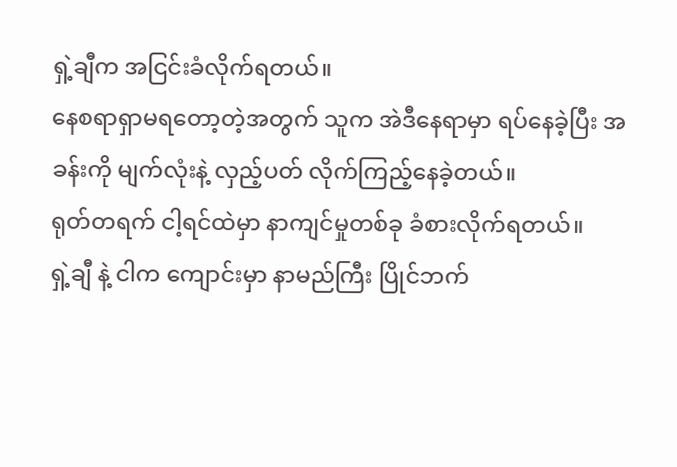ရှဲ့ချီက အငြင်းခံလိုက်ရတယ်။
နေစရာရှာမရတော့တဲ့အတွက် သူက အဲဒီနေရာမှာ ရပ်နေခဲ့ပြီး အခန်းကို မျက်လုံးနဲ့ လှည့်ပတ် လိုက်ကြည့်နေခဲ့တယ်။
ရုတ်တရက် ငါ့ရင်ထဲမှာ နာကျင်မှုတစ်ခု ခံစားလိုက်ရတယ်။
ရှဲ့ချီ နဲ့ ငါက ကျောင်းမှာ နာမည်ကြီး ပြိုင်ဘက်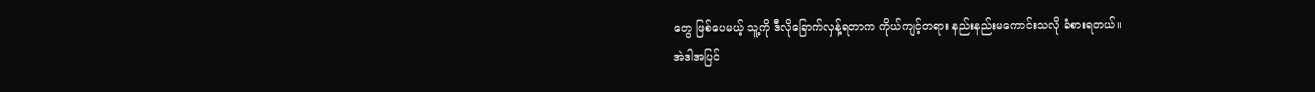တွေ ဖြစ်ပေမယ့် သူ့ကို ဒီလိုခြောက်လှန့်ရတာက ကိုယ်ကျင့်တရား နည်းနည်းမကောင်းသလို ခံစားရတယ်။
အဲဒါအပြင်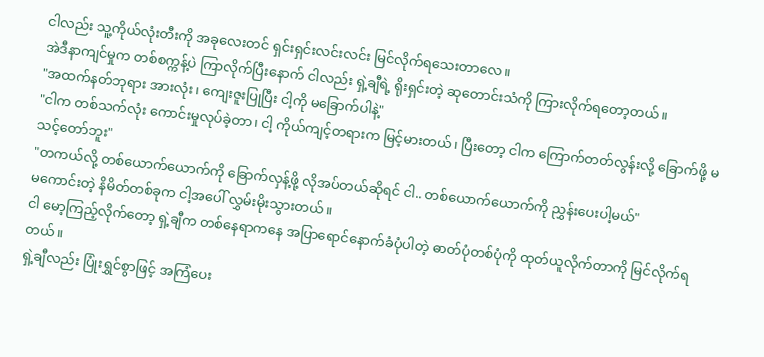ငါလည်း သူ့ကိုယ်လုံးတီးကို အခုလေးတင် ရှင်းရှင်းလင်းလင်း မြင်လိုက်ရသေးတာလေ။
အဲဒီနာကျင်မှုက တစ်စက္ကန့်ပဲ ကြာလိုက်ပြီးနောက် ငါလည်း ရှဲ့ချီရဲ့ ရိုးရှင်းတဲ့ ဆုတောင်းသံကို ကြားလိုက်ရတော့တယ်။
"အထက်နတ်ဘုရား အားလုံး၊ ကျေးဇူးပြုပြီး ငါ့ကို မခြောက်ပါနဲ့"
"ငါက တစ်သက်လုံး ကောင်းမှုလုပ်ခဲ့တာ၊ ငါ့ ကိုယ်ကျင့်တရားက မြင့်မားတယ်၊ ပြီးတော့ ငါက ကြောက်တတ်လွန်းလို့ ခြောက်ဖို့ မသင့်တော်ဘူး"
"တကယ်လို့ တစ်ယောက်ယောက်ကို ခြောက်လှန့်ဖို့ လိုအပ်တယ်ဆိုရင် ငါ.. တစ်ယောက်ယောက်ကို ညွှန်းပေးပါ့မယ်"
မကောင်းတဲ့ နိမိတ်တစ်ခုက ငါ့အပေါ် လွှမ်းမိုးသွားတယ်။
ငါ မော့ကြည့်လိုက်တော့ ရှဲ့ချီက တစ်နေရာကနေ အပြာရောင်နောက်ခံပုံပါတဲ့ ဓာတ်ပုံတစ်ပုံကို ထုတ်ယူလိုက်တာကို မြင်လိုက်ရတယ်။
ရှဲ့ချီလည်း ပြုံးရွှင်စွာဖြင့် အကြံပေး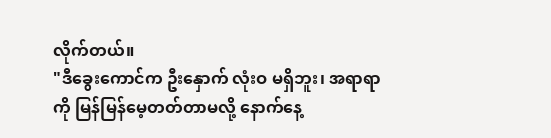လိုက်တယ်။
"ဒီခွေးကောင်က ဦးနှောက် လုံးဝ မရှိဘူး၊ အရာရာကို မြန်မြန်မေ့တတ်တာမလို့ နောက်နေ့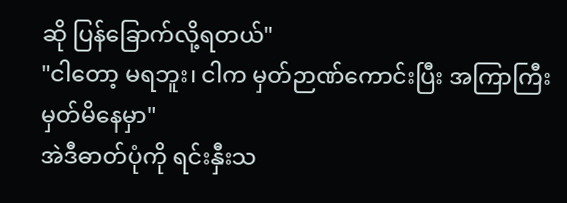ဆို ပြန်ခြောက်လို့ရတယ်"
"ငါတော့ မရဘူး၊ ငါက မှတ်ဉာဏ်ကောင်းပြီး အကြာကြီး မှတ်မိနေမှာ"
အဲဒီဓာတ်ပုံကို ရင်းနှီးသ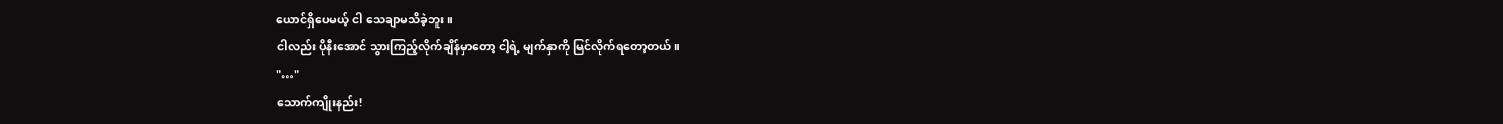ယောင်ရှိပေမယ့် ငါ သေချာမသိခဲ့ဘူး။
ငါလည်း ပိုနီးအောင် သွားကြည့်လိုက်ချိန်မှာတော့ ငါ့ရဲ့ မျက်နှာကို မြင်လိုက်ရတော့တယ်။
"…"
သောက်ကျိုးနည်း!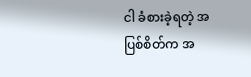ငါ ခံစားခဲ့ရတဲ့ အပြစ်စိတ်က အ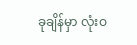ခုချိန်မှာ လုံးဝ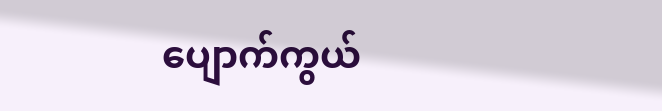ပျောက်ကွယ်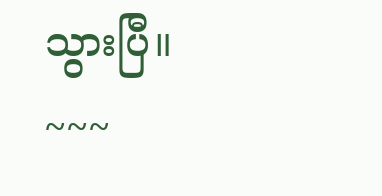သွားပြီ။
~~~